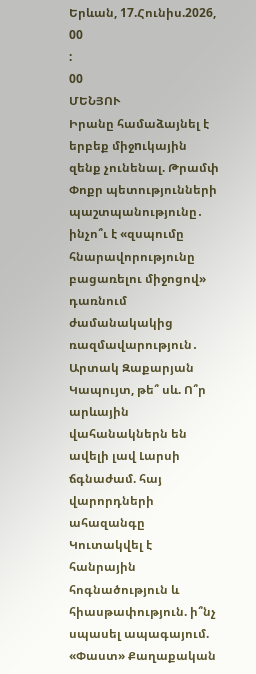Երևան, 17.Հունիս.2026,
00
:
00
ՄԵՆՅՈՒ
Իրանը համաձայնել է երբեք միջnւկային զենք չունենալ. Թրամփ Փոքր պետությունների պաշտպանությունը․ ինչո՞ւ է «զսպումը հնարավորությունը բացառելու միջոցով» դառնում ժամանակակից ռազմավարություն․ Արտակ Զաքարյան Կապույտ, թե՞ սև. Ո՞ր արևային վահանակներն են ավելի լավ Լարսի ճգնաժամ. հայ վարորդների ահազանգը Կուտակվել է հանրային հոգնածություն և հիասթափություն. ի՞նչ սպասել ապագայում. «Փաստ» Քաղաքական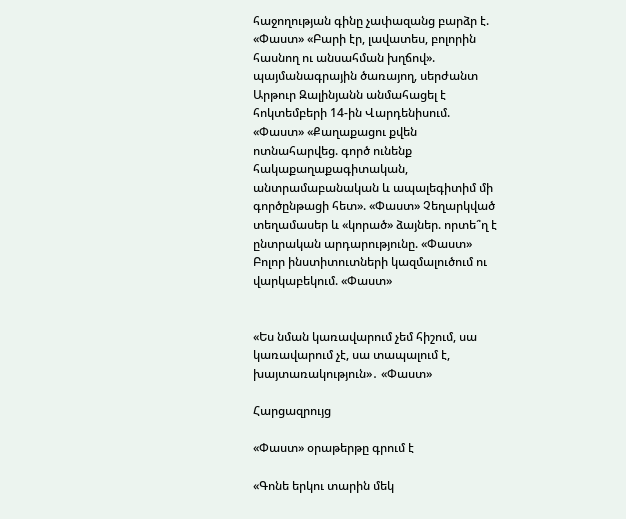հաջողության գինը չափազանց բարձր է. «Փաստ» «Բարի էր, լավատես, բոլորին հասնող ու անսահման խղճով». պայմանագրային ծառայող, սերժանտ Արթուր Զալինյանն անմահացել է հոկտեմբերի 14-ին Վարդենիսում. «Փաստ» «Քաղաքացու քվեն ոտնահարվեց. գործ ունենք հակաքաղաքագիտական, անտրամաբանական և ապալեգիտիմ մի գործընթացի հետ». «Փաստ» Չեղարկված տեղամասեր և «կորած» ձայներ. որտե՞ղ է ընտրական արդարությունը. «Փաստ» Բոլոր ինստիտուտների կազմալուծում ու վարկաբեկում. «Փաստ»


«Ես նման կառավարում չեմ հիշում, սա կառավարում չէ, սա տապալում է, խայտառակություն»․ «Փաստ»

Հարցազրույց

«Փաստ» օրաթերթը գրում է

«Գոնե երկու տարին մեկ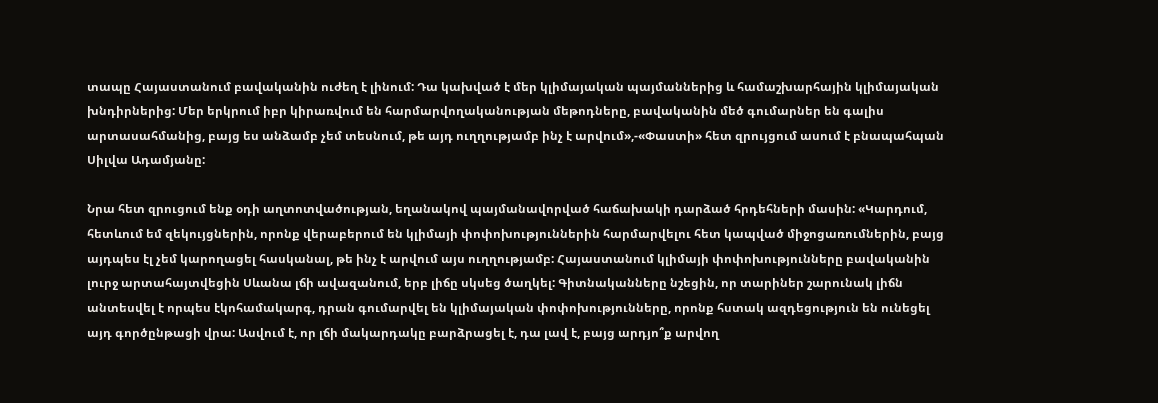տապը Հայաստանում բավականին ուժեղ է լինում: Դա կախված է մեր կլիմայական պայմաններից և համաշխարհային կլիմայական խնդիրներից: Մեր երկրում իբր կիրառվում են հարմարվողականության մեթոդները, բավականին մեծ գումարներ են գալիս արտասահմանից, բայց ես անձամբ չեմ տեսնում, թե այդ ուղղությամբ ինչ է արվում»,-«Փաստի» հետ զրույցում ասում է բնապահպան Սիլվա Ադամյանը:

Նրա հետ զրուցում ենք օդի աղտոտվածության, եղանակով պայմանավորված հաճախակի դարձած հրդեհների մասին: «Կարդում, հետևում եմ զեկույցներին, որոնք վերաբերում են կլիմայի փոփոխություններին հարմարվելու հետ կապված միջոցառումներին, բայց այդպես էլ չեմ կարողացել հասկանալ, թե ինչ է արվում այս ուղղությամբ: Հայաստանում կլիմայի փոփոխությունները բավականին լուրջ արտահայտվեցին Սևանա լճի ավազանում, երբ լիճը սկսեց ծաղկել: Գիտնականները նշեցին, որ տարիներ շարունակ լիճն անտեսվել է որպես էկոհամակարգ, դրան գումարվել են կլիմայական փոփոխությունները, որոնք հստակ ազդեցություն են ունեցել այդ գործընթացի վրա: Ասվում է, որ լճի մակարդակը բարձրացել է, դա լավ է, բայց արդյո՞ք արվող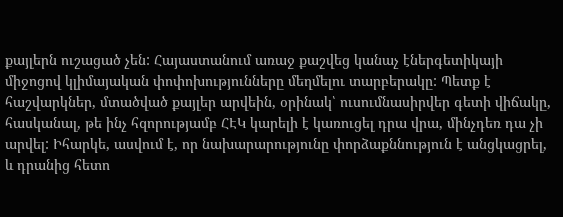քայլերն ուշացած չեն: Հայաստանում առաջ քաշվեց կանաչ էներգետիկայի միջոցով կլիմայական փոփոխությունները մեղմելու տարբերակը: Պետք է հաշվարկներ, մտածված քայլեր արվեին, օրինակ՝ ուսումնասիրվեր գետի վիճակը, հասկանալ, թե ինչ հզորությամբ ՀԷԿ կարելի է կառուցել դրա վրա, մինչդեռ դա չի արվել: Իհարկե, ասվում է, որ նախարարությունը փորձաքննություն է անցկացրել, և դրանից հետո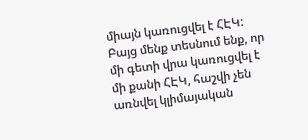միայն կառուցվել է ՀԷԿ: Բայց մենք տեսնում ենք, որ մի գետի վրա կառուցվել է մի քանի ՀԷԿ, հաշվի չեն առնվել կլիմայական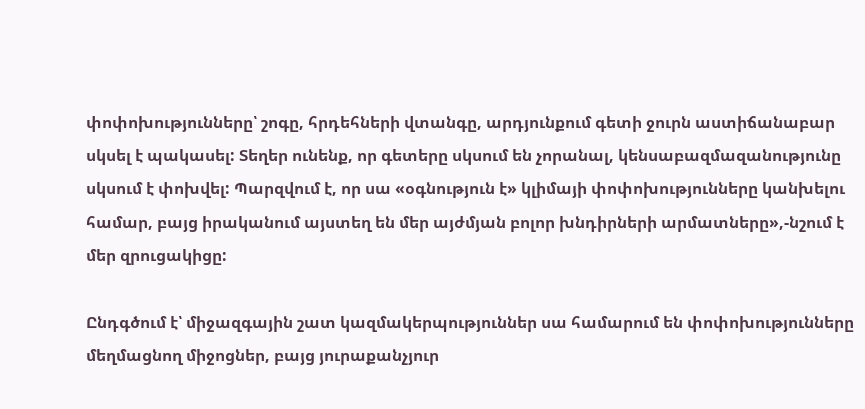փոփոխությունները՝ շոգը, հրդեհների վտանգը, արդյունքում գետի ջուրն աստիճանաբար սկսել է պակասել: Տեղեր ունենք, որ գետերը սկսում են չորանալ, կենսաբազմազանությունը սկսում է փոխվել: Պարզվում է, որ սա «օգնություն է» կլիմայի փոփոխությունները կանխելու համար, բայց իրականում այստեղ են մեր այժմյան բոլոր խնդիրների արմատները»,-նշում է մեր զրուցակիցը:

Ընդգծում է՝ միջազգային շատ կազմակերպություններ սա համարում են փոփոխությունները մեղմացնող միջոցներ, բայց յուրաքանչյուր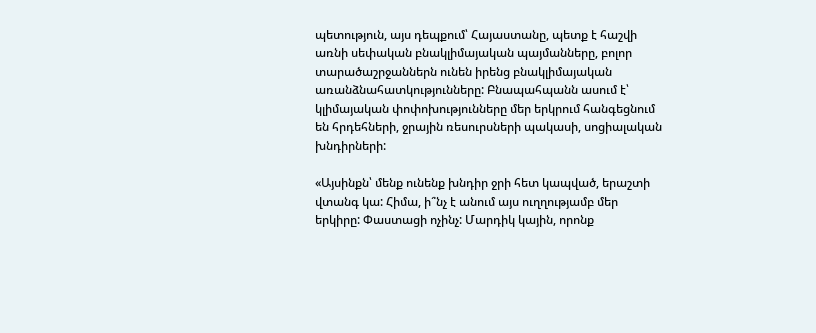պետություն, այս դեպքում՝ Հայաստանը, պետք է հաշվի առնի սեփական բնակլիմայական պայմանները, բոլոր տարածաշրջաններն ունեն իրենց բնակլիմայական առանձնահատկությունները: Բնապահպանն ասում է՝ կլիմայական փոփոխությունները մեր երկրում հանգեցնում են հրդեհների, ջրային ռեսուրսների պակասի, սոցիալական խնդիրների:

«Այսինքն՝ մենք ունենք խնդիր ջրի հետ կապված, երաշտի վտանգ կա: Հիմա, ի՞նչ է անում այս ուղղությամբ մեր երկիրը: Փաստացի ոչինչ: Մարդիկ կային, որոնք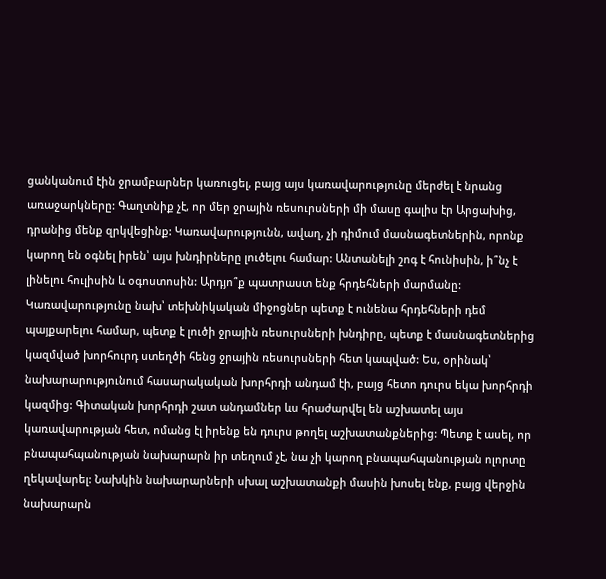ցանկանում էին ջրամբարներ կառուցել, բայց այս կառավարությունը մերժել է նրանց առաջարկները: Գաղտնիք չէ, որ մեր ջրային ռեսուրսների մի մասը գալիս էր Արցախից, դրանից մենք զրկվեցինք: Կառավարությունն, ավաղ, չի դիմում մասնագետներին, որոնք կարող են օգնել իրեն՝ այս խնդիրները լուծելու համար: Անտանելի շոգ է հունիսին, ի՞նչ է լինելու հուլիսին և օգոստոսին: Արդյո՞ք պատրաստ ենք հրդեհների մարմանը: Կառավարությունը նախ՝ տեխնիկական միջոցներ պետք է ունենա հրդեհների դեմ պայքարելու համար, պետք է լուծի ջրային ռեսուրսների խնդիրը, պետք է մասնագետներից կազմված խորհուրդ ստեղծի հենց ջրային ռեսուրսների հետ կապված: Ես, օրինակ՝ նախարարությունում հասարակական խորհրդի անդամ էի, բայց հետո դուրս եկա խորհրդի կազմից: Գիտական խորհրդի շատ անդամներ ևս հրաժարվել են աշխատել այս կառավարության հետ, ոմանց էլ իրենք են դուրս թողել աշխատանքներից: Պետք է ասել, որ բնապահպանության նախարարն իր տեղում չէ, նա չի կարող բնապահպանության ոլորտը ղեկավարել: Նախկին նախարարների սխալ աշխատանքի մասին խոսել ենք, բայց վերջին նախարարն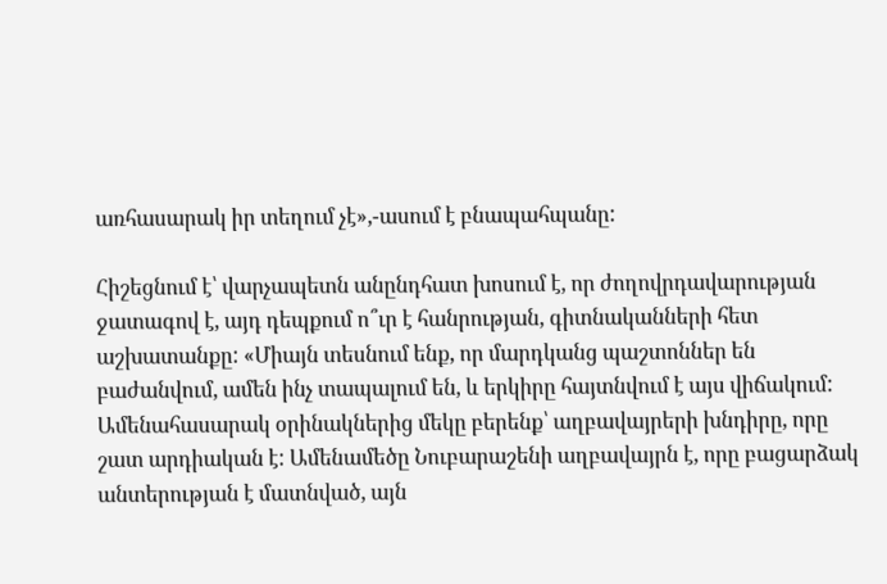առհասարակ իր տեղում չէ»,-ասում է բնապահպանը:

Հիշեցնում է՝ վարչապետն անընդհատ խոսում է, որ ժողովրդավարության ջատագով է, այդ դեպքում ո՞ւր է հանրության, գիտնականների հետ աշխատանքը: «Միայն տեսնում ենք, որ մարդկանց պաշտոններ են բաժանվում, ամեն ինչ տապալում են, և երկիրը հայտնվում է այս վիճակում: Ամենահասարակ օրինակներից մեկը բերենք՝ աղբավայրերի խնդիրը, որը շատ արդիական է: Ամենամեծը Նուբարաշենի աղբավայրն է, որը բացարձակ անտերության է մատնված, այն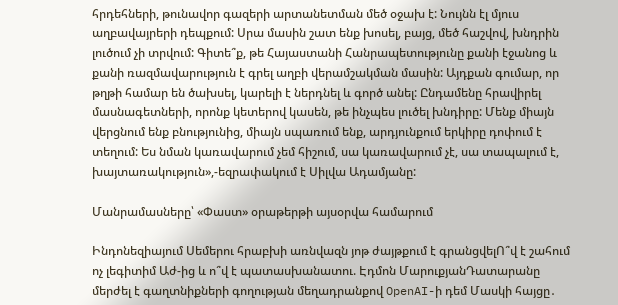հրդեհների, թունավոր գազերի արտանետման մեծ օջախ է: Նույնն էլ մյուս աղբավայրերի դեպքում: Սրա մասին շատ ենք խոսել, բայց, մեծ հաշվով, խնդրին լուծում չի տրվում: Գիտե՞ք, թե Հայաստանի Հանրապետությունը քանի էջանոց և քանի ռազմավարություն է գրել աղբի վերամշակման մասին: Այդքան գումար, որ թղթի համար են ծախսել, կարելի է ներդնել և գործ անել: Ընդամենը հրավիրել մասնագետների, որոնք կետերով կասեն, թե ինչպես լուծել խնդիրը: Մենք միայն վերցնում ենք բնությունից, միայն սպառում ենք, արդյունքում երկիրը դոփում է տեղում: Ես նման կառավարում չեմ հիշում, սա կառավարում չէ, սա տապալում է, խայտառակություն»,-եզրափակում է Սիլվա Ադամյանը:

Մանրամասները՝ «Փաստ» օրաթերթի այսօրվա համարում

Ինդոնեզիայում Սեմերու հրաբխի առնվազն յոթ ժայթքում է գրանցվելՈ՞վ է շահում ոչ լեգիտիմ Աժ-ից և ո՞վ է պատասխանատու. Էդմոն ՄարուքյանԴատարանը մերժել է գաղտնիքների գողության մեղադրանքով OpenAI-ի դեմ Մասկի հայցը․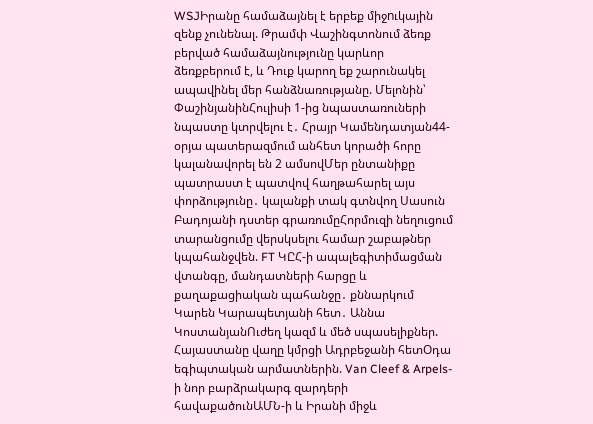WSJԻրանը համաձայնել է երբեք միջnւկային զենք չունենալ. Թրամփ Վաշինգտոնում ձեռք բերված համաձայնությունը կարևոր ձեռքբերում է, և Դուք կարող եք շարունակել ապավինել մեր հանձնառությանը. Մելոնին՝ ՓաշինյանինՀուլիսի 1-ից նպաստառուների նպաստը կտրվելու է․ Հրայր Կամենդատյան44-օրյա պատերազմում անհետ կորածի հորը կալանավորել են 2 ամսովՄեր ընտանիքը պատրաստ է պատվով հաղթահարել այս փորձությունը․ կալանքի տակ գտնվող Սասուն Բադոյանի դստեր գրառումըՀորմուզի նեղուցում տարանցումը վերսկսելու համար շաբաթներ կպահանջվեն. FT ԿԸՀ-ի ապալեգիտիմացման վտանգը, մանդատների հարցը և քաղաքացիական պահանջը․ քննարկում Կարեն Կարապետյանի հետ․ Աննա ԿոստանյանՈւժեղ կազմ և մեծ սպասելիքներ. Հայաստանը վաղը կմրցի Ադրբեջանի հետՕդա եգիպտական արմատներին. Van Cleef & Arpels-ի նոր բարձրակարգ զարդերի հավաքածունԱՄՆ-ի և Իրանի միջև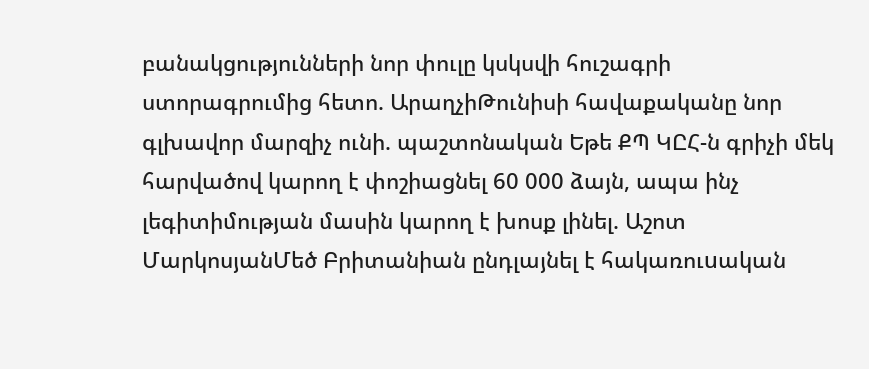բանակցությունների նոր փուլը կսկսվի հուշագրի ստորագրումից հետո. ԱրաղչիԹունիսի հավաքականը նոր գլխավոր մարզիչ ունի. պաշտոնական Եթե ՔՊ ԿԸՀ-ն գրիչի մեկ հարվածով կարող է փոշիացնել 60 000 ձայն, ապա ինչ լեգիտիմության մասին կարող է խոսք լինել. Աշոտ ՄարկոսյանՄեծ Բրիտանիան ընդլայնել է հակառուuական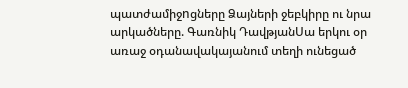պատժամիջnցները Ձայների ջեբկիրը ու նրա արկածները. Գառնիկ ԴավթյանՍա երկու օր առաջ օդանավակայանում տեղի ունեցած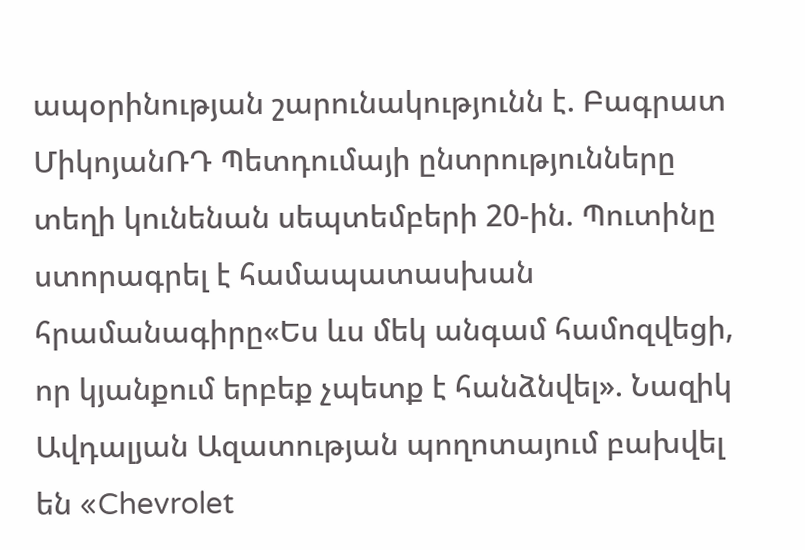ապօրինության շարունակությունն է. Բագրատ ՄիկոյանՌԴ Պետդումայի ընտրությունները տեղի կունենան սեպտեմբերի 20-ին. Պուտինը ստորագրել է համապատասխան հրամանագիրը«Ես ևս մեկ անգամ համոզվեցի, որ կյանքում երբեք չպետք է հանձնվել». Նազիկ Ավդալյան Ազատության պողոտայում բախվել են «Chevrolet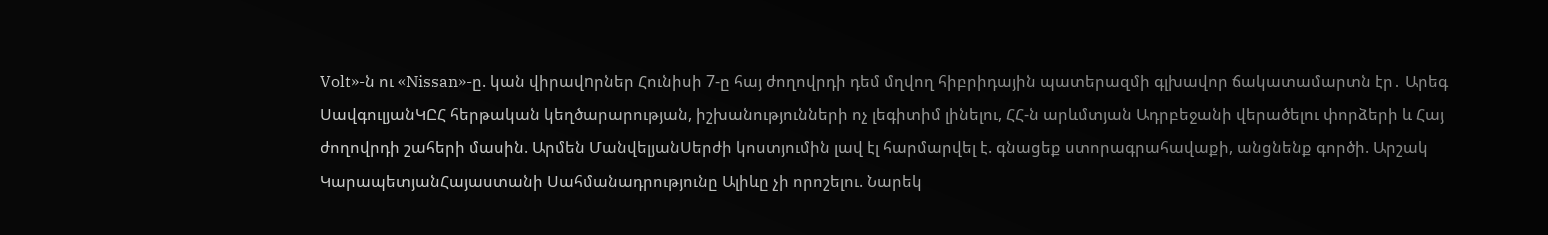Volt»-ն ու «Nissan»-ը. կան վիրավnրներ Հունիսի 7-ը հայ ժողովրդի դեմ մղվող հիբրիդային պատերազմի գլխավոր ճակատամարտն էր․ Արեգ ՍավգուլյանԿԸՀ հերթական կեղծարարության, իշխանությունների ոչ լեգիտիմ լինելու, ՀՀ-ն արևմտյան Ադրբեջանի վերածելու փորձերի և Հայ ժողովրդի շահերի մասին. Արմեն ՄանվելյանՍերժի կոստյումին լավ էլ հարմարվել է. գնացեք ստորագրահավաքի, անցնենք գործի. Արշակ ԿարապետյանՀայաստանի Սահմանադրությունը Ալիևը չի որոշելու. Նարեկ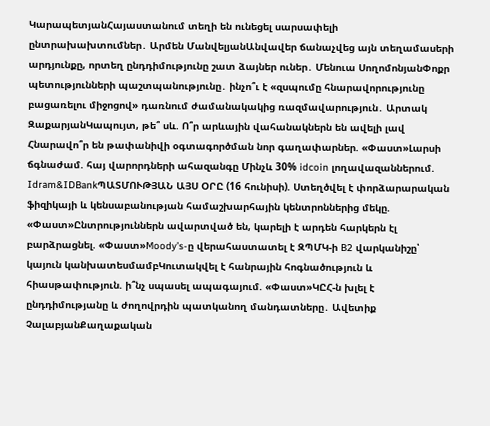ԿարապետյանՀայաստանում տեղի են ունեցել սարսափելի ընտրախախտումներ․ Արմեն ՄանվելյանԱնվավեր ճանաչվեց այն տեղամասերի արդյունքը, որտեղ ընդդիմությունը շատ ձայներ ուներ․ Մենուա ՍողոմոնյանՓոքր պետությունների պաշտպանությունը․ ինչո՞ւ է «զսպումը հնարավորությունը բացառելու միջոցով» դառնում ժամանակակից ռազմավարություն․ Արտակ ԶաքարյանԿապույտ, թե՞ սև. Ո՞ր արևային վահանակներն են ավելի լավ Հնարավո՞ր են թափանիվի օգտագործման նոր գաղափարներ. «Փաստ»Լարսի ճգնաժամ. հայ վարորդների ահազանգը Մինչև 30% idcoin լողավազաններում. Idram&IDBankՊԱՏՄՈՒԹՅԱՆ ԱՅՍ ՕՐԸ (16 հունիսի). Ստեղծվել է փորձարարական ֆիզիկայի և կենսաբանության համաշխարհային կենտրոններից մեկը. «Փաստ»Ընտրություններն ավարտված են, կարելի է արդեն հարկերն էլ բարձրացնել. «Փաստ»Moody’s-ը վերահաստատել է ԶՊՄԿ-ի B2 վարկանիշը՝ կայուն կանխատեսմամբԿուտակվել է հանրային հոգնածություն և հիասթափություն. ի՞նչ սպասել ապագայում. «Փաստ»ԿԸՀ-ն խլել է ընդդիմությանը և ժողովրդին պատկանող մանդատները․ Ավետիք ՉալաբյանՔաղաքական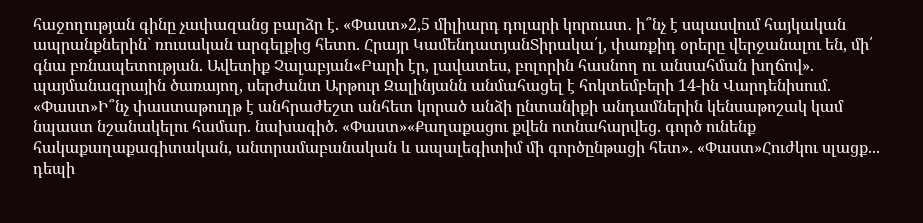հաջողության գինը չափազանց բարձր է. «Փաստ»2,5 միլիարդ դոլարի կորուստ․ ի՞նչ է սպասվում հայկական ապրանքներին` ռուսական արգելքից հետո. Հրայր ԿամենդատյանՏիրակա՛լ, փառքիդ օրերը վերջանալու են, մի՛ գնա բռնապետության. Ավետիք Չալաբյան«Բարի էր, լավատես, բոլորին հասնող ու անսահման խղճով». պայմանագրային ծառայող, սերժանտ Արթուր Զալինյանն անմահացել է հոկտեմբերի 14-ին Վարդենիսում. «Փաստ»Ի՞նչ փաստաթուղթ է անհրաժեշտ անհետ կորած անձի ընտանիքի անդամներին կենսաթոշակ կամ նպաստ նշանակելու համար. նախագիծ. «Փաստ»«Քաղաքացու քվեն ոտնահարվեց. գործ ունենք հակաքաղաքագիտական, անտրամաբանական և ապալեգիտիմ մի գործընթացի հետ». «Փաստ»Հուժկու սլացք... դեպի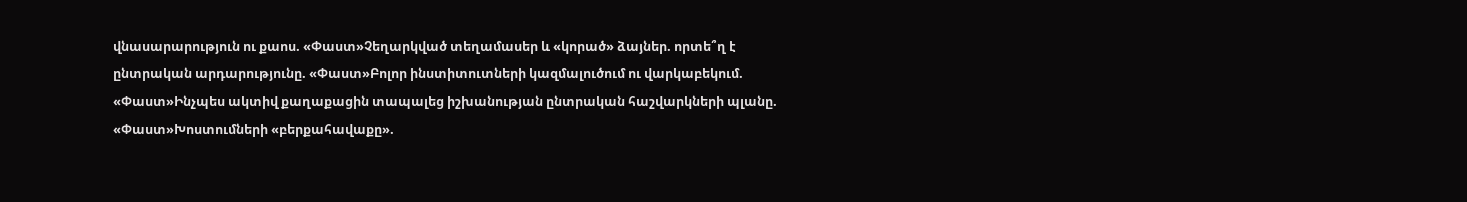վնասարարություն ու քաոս. «Փաստ»Չեղարկված տեղամասեր և «կորած» ձայներ. որտե՞ղ է ընտրական արդարությունը. «Փաստ»Բոլոր ինստիտուտների կազմալուծում ու վարկաբեկում. «Փաստ»Ինչպես ակտիվ քաղաքացին տապալեց իշխանության ընտրական հաշվարկների պլանը. «Փաստ»Խոստումների «բերքահավաքը».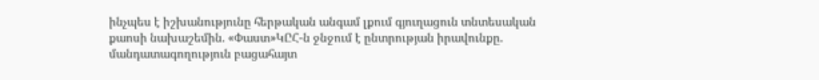ինչպես է իշխանությունը հերթական անգամ լքում գյուղացուն տնտեսական քաոսի նախաշեմին. «Փաստ»ԿԸՀ-ն ջնջում է ընտրության իրավունքը. մանդատագողություն բացահայտ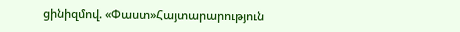ցինիզմով. «Փաստ»Հայտարարություն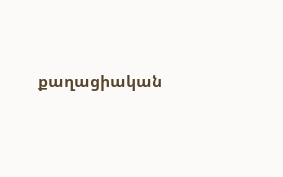քաղացիական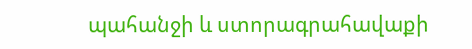պահանջի և ստորագրահավաքի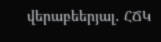վերաբեերյալ․ ՀՃԿ